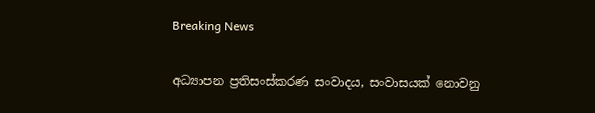Breaking News

අධ්‍යාපන ප්‍රතිසංස්කරණ සංවාදය, සංවාසයක් නොවනු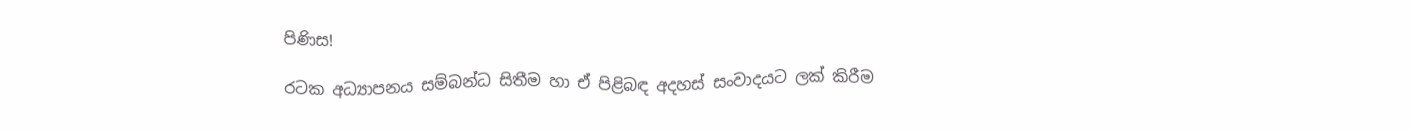පිණිස!

රටක අධ්‍යාපනය සම්බන්ධ සිතීම හා ඒ පිළිබඳ අදහස් සංවාදයට ලක් කිරීම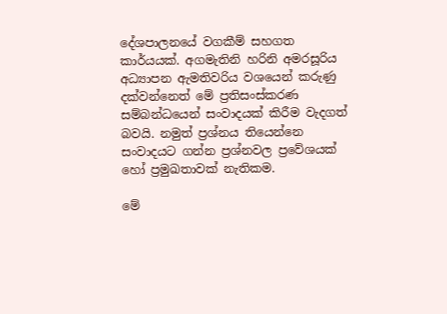දේශපාලනයේ වගකීම් සහගත කාර්යයක්. අගමැතිනි හරිනි අමරසූරිය අධ්‍යාපන ඇමතිවරිය වශයෙන් කරුණු දක්වන්නෙත් මේ ප්‍රතිසංස්කරණ සම්බන්ධයෙන් සංවාදයක් කිරීම වැදගත් බවයි. නමුත් ප්‍රශ්නය තියෙන්නෙ සංවාදයට ගන්න ප්‍රශ්නවල ප්‍රවේශයක් හෝ ප්‍රමුඛතාවක් නැතිකම.

මේ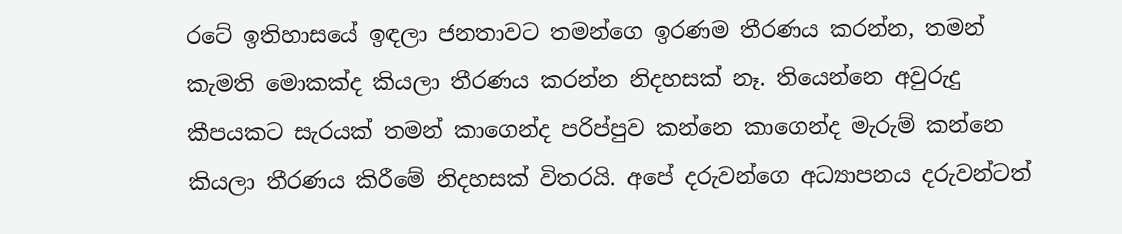රටේ ඉතිහාසයේ ඉඳලා ජනතාවට තමන්ගෙ ඉරණම තීරණය කරන්න, තමන් කැමති මොකක්ද කියලා තීරණය කරන්න නිදහසක් නෑ. තියෙන්නෙ අවුරුදු කීපයකට සැරයක් තමන් කාගෙන්ද පරිප්පුව කන්නෙ කාගෙන්ද මැරුම් කන්නෙ කියලා තීරණය කිරීමේ නිදහසක් විතරයි. අපේ දරුවන්ගෙ අධ්‍යාපනය දරුවන්ටත්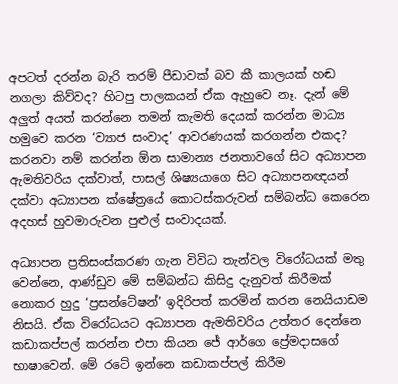අපටත් දරන්න බැරි තරම් පීඩාවක් බව කී කාලයක් හඬ නගලා කිව්වද? හිටපු පාලකයන් ඒක ඇහුවෙ නෑ. දැන් මේ අලුත් අයත් කරන්නෙ තමන් කැමති දෙයක් කරන්න මාධ්‍ය හමුවෙ කරන ‘ව්‍යාජ සංවාද’ ආවරණයක් කරගන්න එකද? කරනවා නම් කරන්න ඕන සාමාන්‍ය ජනතාවගේ සිට අධ්‍යාපන ඇමතිවරිය දක්වාත්, පාසල් ශිෂ්‍යයාගෙ සිට අධ්‍යාපනඥයන් දක්වා අධ්‍යාපන ක්ෂේත්‍රයේ කොටස්කරුවන් සම්බන්ධ කෙරෙන අදහස් හුවමාරුවන පුළුල් සංවාදයක්.

අධ්‍යාපන ප්‍රතිසංස්කරණ ගැන විවිධ තැන්වල විරෝධයක් මතු වෙන්නෙ, ආණ්ඩුව මේ සම්බන්ධ කිසිදු දැනුවත් කිරීමක් නොකර හුදු ‘ප්‍රසන්ටේෂන්’ ඉදිරිපත් කරමින් කරන නෙයියාඩම නිසයි. ඒක විරෝධයට අධ්‍යාපන ඇමතිවරිය උත්තර දෙන්නෙ කඩාකප්පල් කරන්න එපා කියන ජේ ආර්ගෙ ප්‍රේමදාසගේ භාෂාවෙන්. මේ රටේ ඉන්නෙ කඩාකප්පල් කිරීම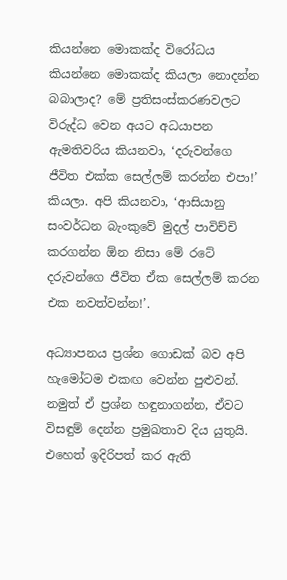කියන්නෙ මොකක්ද විරෝධය කියන්නෙ මොකක්ද කියලා නොදන්න බබාලාද? මේ ප්‍රතිසංස්කරණවලට විරුද්ධ වෙන අයට අධයාපන ඇමතිවරිය කියනවා, ‘දරුවන්ගෙ ජීවිත එක්ක සෙල්ලම් කරන්න එපා!’ කියලා. අපි කියනවා, ‘ආසියානු සංවර්ධන බැංකුවේ මුදල් පාවිච්චි කරගන්න ඕන නිසා මේ රටේ දරුවන්ගෙ ජීවිත ඒක සෙල්ලම් කරන එක නවත්වන්න!’.

අධ්‍යාපනය ප්‍රශ්න ගොඩක් බව අපි හැමෝටම එකඟ වෙන්න පුළුවන්. නමුත් ඒ ප්‍රශ්න හඳුනාගන්න, ඒවට විසඳුම් දෙන්න ප්‍රමුඛතාව දිය යුතුයි. එහෙත් ඉදිරිපත් කර ඇති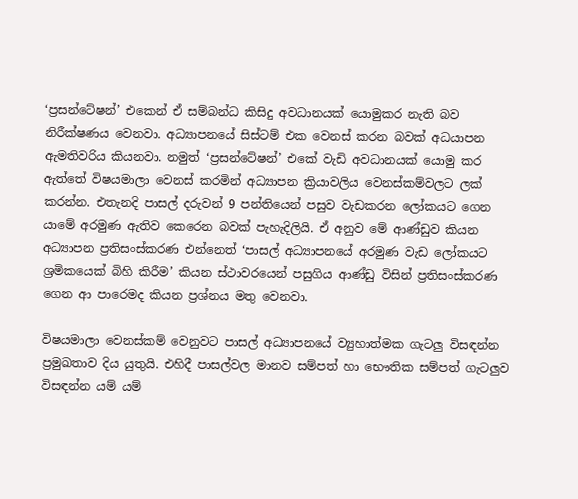‘ප්‍රසන්ටේෂන්’ එකෙන් ඒ සම්බන්ධ කිසිදු අවධානයක් යොමුකර නැති බව නිරීක්ෂණය වෙනවා. අධ්‍යාපනයේ සිස්ටම් එක වෙනස් කරන බවක් අධයාපන ඇමතිවරිය කියනවා. නමුත් ‘ප්‍රසන්ටේෂන්’ එකේ වැඩි අවධානයක් යොමු කර ඇත්තේ විෂයමාලා වෙනස් කරමින් අධ්‍යාපන ක්‍රියාවලිය වෙනස්කම්වලට ලක් කරන්න. එතැනදි පාසල් දරුවන් 9 පන්තියෙන් පසුව වැඩකරන ලෝකයට ගෙන යාමේ අරමුණ ඇතිව කෙරෙන බවක් පැහැදිලියි. ඒ අනුව මේ ආණ්ඩුව කියන අධ්‍යාපන ප්‍රතිසංස්කරණ එන්නෙත් ‘පාසල් අධ්‍යාපනයේ අරමුණ වැඩ ලෝකයට ශ්‍රමිකයෙක් බිහි කිරීම’ කියන ස්ථාවරයෙන් පසුගිය ආණ්ඩු විසින් ප්‍රතිසංස්කරණ ගෙන ආ පාරෙමද කියන ප්‍රශ්නය මතු වෙනවා.

විෂයමාලා වෙනස්කම් වෙනුවට පාසල් අධ්‍යාපනයේ ව්‍යුහාත්මක ගැටලු විසඳන්න ප්‍රමුඛතාව දිය යුතුයි. එහිදී පාසල්වල මානව සම්පත් හා භෞතික සම්පත් ගැටලුව විසඳන්න යම් යම්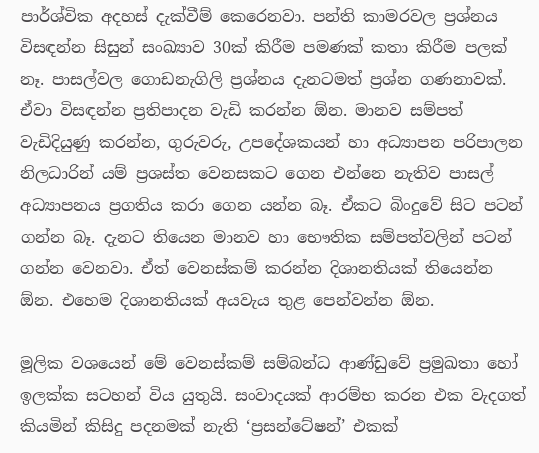පාර්ශ්වික අදහස් දැක්වීම් කෙරෙනවා. පන්ති කාමරවල ප්‍රශ්නය විසඳන්න සිසුන් සංඛ්‍යාව 30ක් කිරීම පමණක් කතා කිරීම පලක් නෑ. පාසල්වල ගොඩනැගිලි ප්‍රශ්නය දැනටමත් ප්‍රශ්න ගණනාවක්. ඒවා විසඳන්න ප්‍රතිපාදන වැඩි කරන්න ඕන. මානව සම්පත් වැඩිදියුණු කරන්න, ගුරුවරු, උපදේශකයන් හා අධ්‍යාපන පරිපාලන නිලධාරින් යම් ප්‍රශස්ත වෙනසකට ගෙන එන්නෙ නැතිව පාසල් අධ්‍යාපනය ප්‍රගතිය කරා ගෙන යන්න බෑ. ඒකට බිංදුවේ සිට පටන් ගන්න බෑ. දැනට තියෙන මානව හා භෞතික සම්පත්වලින් පටන් ගන්න වෙනවා. ඒත් වෙනස්කම් කරන්න දිශානතියක් තියෙන්න ඕන. එහෙම දිශානතියක් අයවැය තුළ පෙන්වන්න ඕන.

මූලික වශයෙන් මේ වෙනස්කම් සම්බන්ධ ආණ්ඩුවේ ප්‍රමුඛතා හෝ ඉලක්ක සටහන් විය යුතුයි. සංවාදයක් ආරම්භ කරන එක වැදගත් කියමින් කිසිදු පදනමක් නැති ‘ප්‍රසන්ටේෂන්’ එකක්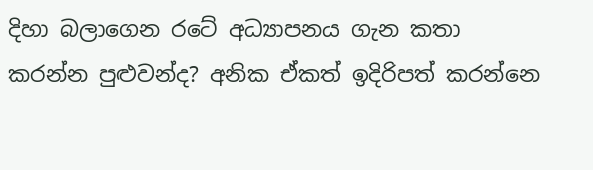දිහා බලාගෙන රටේ අධ්‍යාපනය ගැන කතා කරන්න පුළුවන්ද? අනික ඒකත් ඉදිරිපත් කරන්නෙ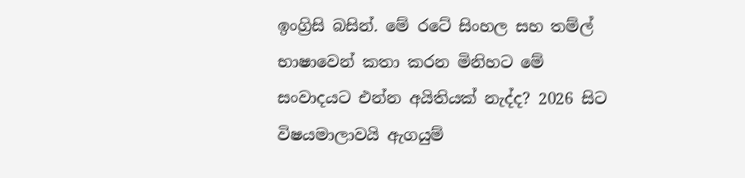ඉංග්‍රිසි බසින්. මේ රටේ සිංහල සහ තම්ල් භාෂාවෙන් කතා කරන මිනිහට මේ සංවාදයට එන්න අයිතියක් නැද්ද? 2026 සිට විෂයමාලාවයි ඇගයුම්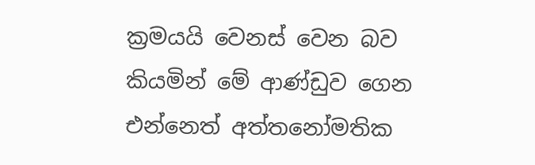ක්‍රමයයි වෙනස් වෙන බව කියමින් මේ ආණ්ඩුව ගෙන එන්නෙත් අත්තනෝමතික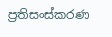ප්‍රතිසංස්කරණ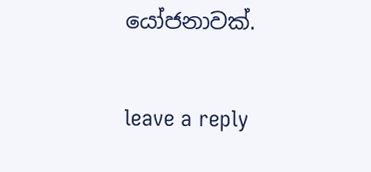යෝජනාවක්.

leave a reply